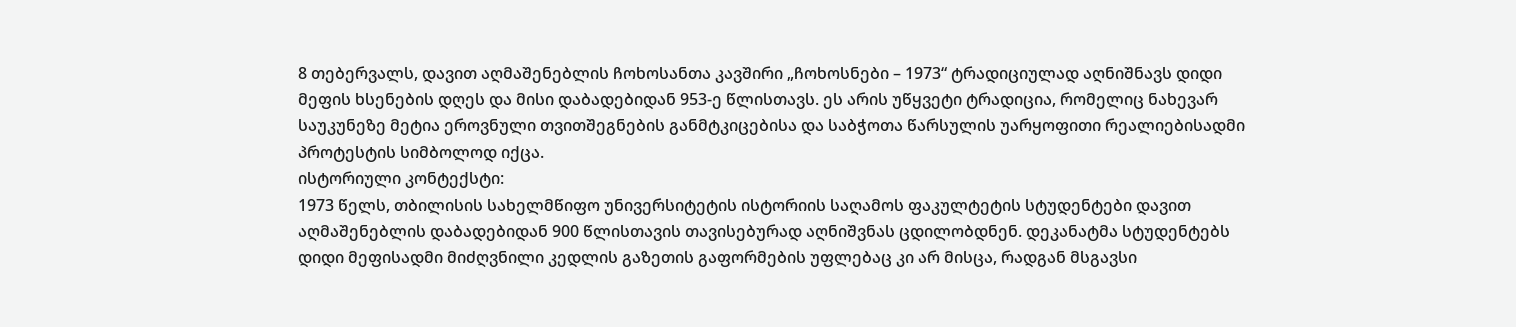8 თებერვალს, დავით აღმაშენებლის ჩოხოსანთა კავშირი „ჩოხოსნები – 1973“ ტრადიციულად აღნიშნავს დიდი მეფის ხსენების დღეს და მისი დაბადებიდან 953-ე წლისთავს. ეს არის უწყვეტი ტრადიცია, რომელიც ნახევარ საუკუნეზე მეტია ეროვნული თვითშეგნების განმტკიცებისა და საბჭოთა წარსულის უარყოფითი რეალიებისადმი პროტესტის სიმბოლოდ იქცა.
ისტორიული კონტექსტი:
1973 წელს, თბილისის სახელმწიფო უნივერსიტეტის ისტორიის საღამოს ფაკულტეტის სტუდენტები დავით აღმაშენებლის დაბადებიდან 900 წლისთავის თავისებურად აღნიშვნას ცდილობდნენ. დეკანატმა სტუდენტებს დიდი მეფისადმი მიძღვნილი კედლის გაზეთის გაფორმების უფლებაც კი არ მისცა, რადგან მსგავსი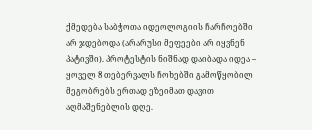ქმედება საბჭოთა იდეოლოგიის ჩარჩოებში არ ჯდებოდა (არარუსი მეფეები არ იყვნენ პატივში). პროტესტის ნიშნად დაიბადა იდეა – ყოველ 8 თებერვალს ჩოხებში გამოწყობილ მეგობრებს ერთად ეზეიმათ დავით აღმაშენებლის დღე.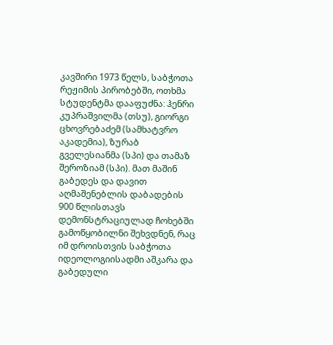კავშირი 1973 წელს, საბჭოთა რეჟიმის პირობებში, ოთხმა სტუდენტმა დააფუძნა: ჰენრი კუპრაშვილმა (თსუ), გიორგი ცხოვრებაძემ (სამხატვრო აკადემია), ზურაბ გველესიანმა (სპი) და თამაზ შეროზიამ (სპი). მათ მაშინ გაბედეს და დავით აღმაშენებლის დაბადების 900 წლისთავს დემონსტრაციულად ჩოხებში გამოწყობილნი შეხვდნენ, რაც იმ დროისთვის საბჭოთა იდეოლოგიისადმი აშკარა და გაბედული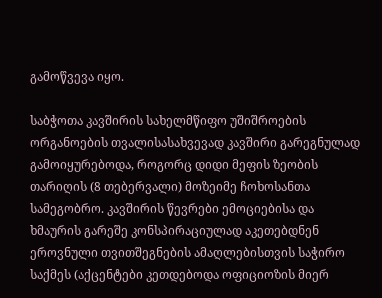გამოწვევა იყო.

საბჭოთა კავშირის სახელმწიფო უშიშროების ორგანოების თვალისასახვევად კავშირი გარეგნულად გამოიყურებოდა, როგორც დიდი მეფის ზეობის თარიღის (8 თებერვალი) მოზეიმე ჩოხოსანთა სამეგობრო. კავშირის წევრები ემოციებისა და ხმაურის გარეშე კონსპირაციულად აკეთებდნენ ეროვნული თვითშეგნების ამაღლებისთვის საჭირო საქმეს (აქცენტები კეთდებოდა ოფიციოზის მიერ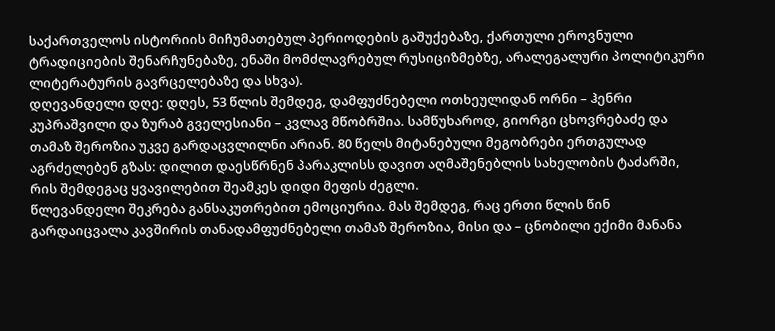საქართველოს ისტორიის მიჩუმათებულ პერიოდების გაშუქებაზე, ქართული ეროვნული ტრადიციების შენარჩუნებაზე, ენაში მომძლავრებულ რუსიციზმებზე, არალეგალური პოლიტიკური ლიტერატურის გავრცელებაზე და სხვა).
დღევანდელი დღე: დღეს, 53 წლის შემდეგ, დამფუძნებელი ოთხეულიდან ორნი – ჰენრი კუპრაშვილი და ზურაბ გველესიანი – კვლავ მწობრშია. სამწუხაროდ, გიორგი ცხოვრებაძე და თამაზ შეროზია უკვე გარდაცვლილნი არიან. 80 წელს მიტანებული მეგობრები ერთგულად აგრძელებენ გზას: დილით დაესწრნენ პარაკლისს დავით აღმაშენებლის სახელობის ტაძარში, რის შემდეგაც ყვავილებით შეამკეს დიდი მეფის ძეგლი.
წლევანდელი შეკრება განსაკუთრებით ემოციურია. მას შემდეგ, რაც ერთი წლის წინ გარდაიცვალა კავშირის თანადამფუძნებელი თამაზ შეროზია, მისი და – ცნობილი ექიმი მანანა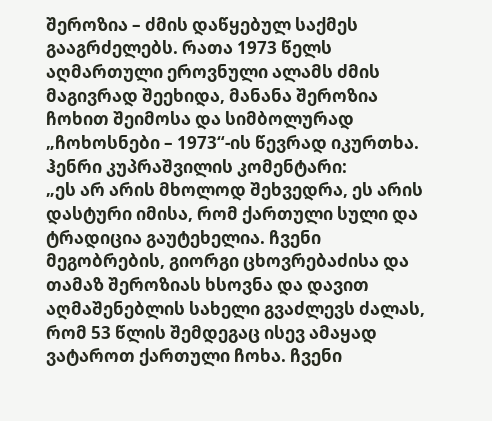შეროზია – ძმის დაწყებულ საქმეს გააგრძელებს. რათა 1973 წელს აღმართული ეროვნული ალამს ძმის მაგივრად შეეხიდა, მანანა შეროზია ჩოხით შეიმოსა და სიმბოლურად „ჩოხოსნები – 1973“-ის წევრად იკურთხა.
ჰენრი კუპრაშვილის კომენტარი:
„ეს არ არის მხოლოდ შეხვედრა, ეს არის დასტური იმისა, რომ ქართული სული და ტრადიცია გაუტეხელია. ჩვენი მეგობრების, გიორგი ცხოვრებაძისა და თამაზ შეროზიას ხსოვნა და დავით აღმაშენებლის სახელი გვაძლევს ძალას, რომ 53 წლის შემდეგაც ისევ ამაყად ვატაროთ ქართული ჩოხა. ჩვენი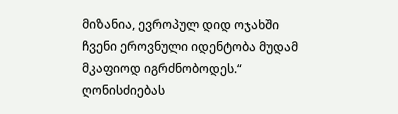მიზანია, ევროპულ დიდ ოჯახში ჩვენი ეროვნული იდენტობა მუდამ მკაფიოდ იგრძნობოდეს.“
ღონისძიებას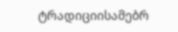ტრადიციისამებრ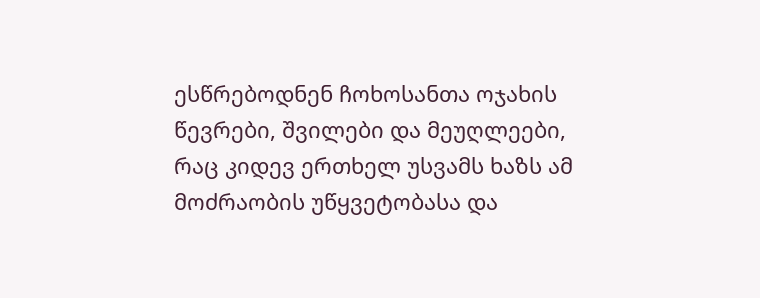ესწრებოდნენ ჩოხოსანთა ოჯახის წევრები, შვილები და მეუღლეები, რაც კიდევ ერთხელ უსვამს ხაზს ამ მოძრაობის უწყვეტობასა და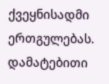ქვეყნისადმი ერთგულებას.
დამატებითი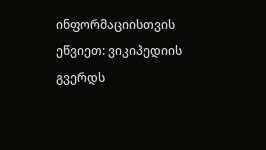ინფორმაციისთვის ეწვიეთ: ვიკიპედიის გვერდს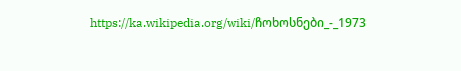https://ka.wikipedia.org/wiki/ჩოხოსნები_-_1973